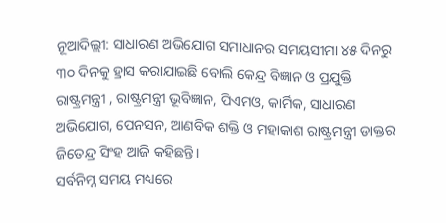ନୂଆଦିଲ୍ଲୀ: ସାଧାରଣ ଅଭିଯୋଗ ସମାଧାନର ସମୟସୀମା ୪୫ ଦିନରୁ ୩୦ ଦିନକୁ ହ୍ରାସ କରାଯାଇଛି ବୋଲି କେନ୍ଦ୍ର ବିଜ୍ଞାନ ଓ ପ୍ରଯୁକ୍ତି ରାଷ୍ଟ୍ରମନ୍ତ୍ରୀ , ରାଷ୍ଟ୍ରମନ୍ତ୍ରୀ ଭୂବିଜ୍ଞାନ, ପିଏମଓ, କାର୍ମିକ, ସାଧାରଣ ଅଭିଯୋଗ, ପେନସନ, ଆଣବିକ ଶକ୍ତି ଓ ମହାକାଶ ରାଷ୍ଟ୍ରମନ୍ତ୍ରୀ ଡାକ୍ତର ଜିତେନ୍ଦ୍ର ସିଂହ ଆଜି କହିଛନ୍ତି।
ସର୍ବନିମ୍ନ ସମୟ ମଧ୍ୟରେ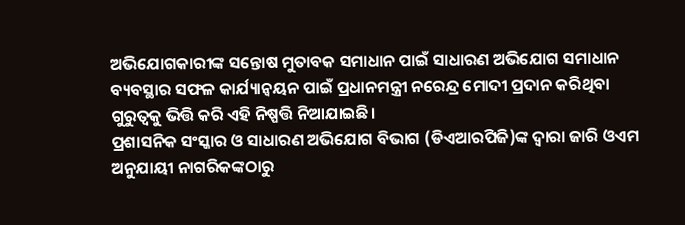ଅଭିଯୋଗକାରୀଙ୍କ ସନ୍ତୋଷ ମୁତାବକ ସମାଧାନ ପାଇଁ ସାଧାରଣ ଅଭିଯୋଗ ସମାଧାନ ବ୍ୟବସ୍ଥାର ସଫଳ କାର୍ଯ୍ୟାନ୍ୱୟନ ପାଇଁ ପ୍ରଧାନମନ୍ତ୍ରୀ ନରେନ୍ଦ୍ର ମୋଦୀ ପ୍ରଦାନ କରିଥିବା ଗୁରୁତ୍ୱକୁ ଭିତ୍ତି କରି ଏହି ନିଷ୍ପତ୍ତି ନିଆଯାଇଛି।
ପ୍ରଶାସନିକ ସଂସ୍କାର ଓ ସାଧାରଣ ଅଭିଯୋଗ ବିଭାଗ (ଡିଏଆରପିଜି)ଙ୍କ ଦ୍ୱାରା ଜାରି ଓଏମ ଅନୁଯାୟୀ ନାଗରିକଙ୍କଠାରୁ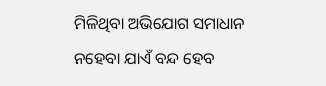ମିଳିଥିବା ଅଭିଯୋଗ ସମାଧାନ ନହେବା ଯାଏଁ ବନ୍ଦ ହେବ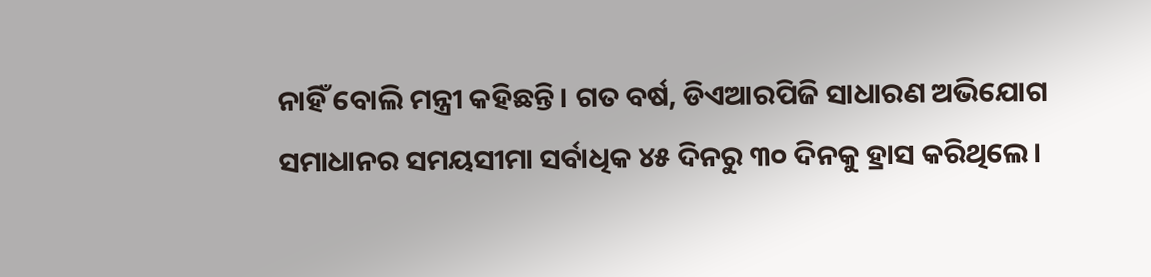ନାହିଁ ବୋଲି ମନ୍ତ୍ରୀ କହିଛନ୍ତି। ଗତ ବର୍ଷ, ଡିଏଆରପିଜି ସାଧାରଣ ଅଭିଯୋଗ ସମାଧାନର ସମୟସୀମା ସର୍ବାଧିକ ୪୫ ଦିନରୁ ୩୦ ଦିନକୁ ହ୍ରାସ କରିଥିଲେ।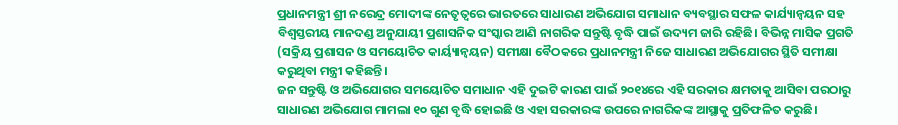ପ୍ରଧାନମନ୍ତ୍ରୀ ଶ୍ରୀ ନରେନ୍ଦ୍ର ମୋଦୀଙ୍କ ନେତୃତ୍ୱରେ ଭାରତରେ ସାଧାରଣ ଅଭିଯୋଗ ସମାଧାନ ବ୍ୟବସ୍ଥାର ସଫଳ କାର୍ଯ୍ୟାନ୍ୱୟନ ସହ ବିଶ୍ୱସ୍ତରୀୟ ମାନଦଣ୍ଡ ଅନୁଯାୟୀ ପ୍ରଶାସନିକ ସଂସ୍କାର ଆଣି ନାଗରିକ ସନ୍ତୁଷ୍ଟି ବୃଦ୍ଧି ପାଇଁ ଉଦ୍ୟମ ଜାରି ରହିଛି। ବିଭିନ୍ନ ମାସିକ ପ୍ରଗତି (ସକ୍ରିୟ ପ୍ରଶାସନ ଓ ସମୟୋଚିତ କାର୍ୟ୍ୟାନ୍ୱୟନ) ସମୀକ୍ଷା ବୈଠକରେ ପ୍ରଧାନମନ୍ତ୍ରୀ ନିଜେ ସାଧାରଣ ଅଭିଯୋଗର ସ୍ଥିତି ସମୀକ୍ଷା କରୁଥିବା ମନ୍ତ୍ରୀ କହିଛନ୍ତି।
ଜନ ସନ୍ତୁଷ୍ଟି ଓ ଅଭିଯୋଗର ସମୟୋଚିତ ସମାଧାନ ଏହି ଦୁଇଟି କାରଣ ପାଇଁ ୨୦୧୪ରେ ଏହି ସରକାର କ୍ଷମତାକୁ ଆସିବା ପରଠାରୁ ସାଧାରଣ ଅଭିଯୋଗ ମାମଲା ୧୦ ଗୁଣ ବୃଦ୍ଧି ହୋଇଛି ଓ ଏହା ସରକାରଙ୍କ ଉପରେ ନାଗରିକଙ୍କ ଆସ୍ଥାକୁ ପ୍ରତିଫଳିତ କରୁଛି।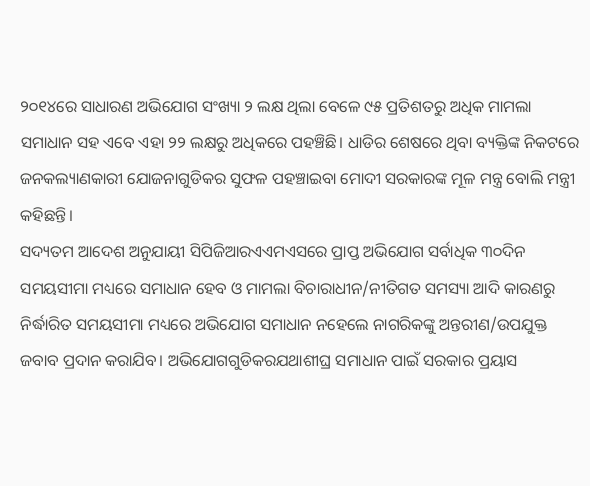୨୦୧୪ରେ ସାଧାରଣ ଅଭିଯୋଗ ସଂଖ୍ୟା ୨ ଲକ୍ଷ ଥିଲା ବେଳେ ୯୫ ପ୍ରତିଶତରୁ ଅଧିକ ମାମଲା ସମାଧାନ ସହ ଏବେ ଏହା ୨୨ ଲକ୍ଷରୁ ଅଧିକରେ ପହଞ୍ଚିଛି। ଧାଡିର ଶେଷରେ ଥିବା ବ୍ୟକ୍ତିଙ୍କ ନିକଟରେ ଜନକଲ୍ୟାଣକାରୀ ଯୋଜନାଗୁଡିକର ସୁଫଳ ପହଞ୍ଚାଇବା ମୋଦୀ ସରକାରଙ୍କ ମୂଳ ମନ୍ତ୍ର ବୋଲି ମନ୍ତ୍ରୀ କହିଛନ୍ତି।
ସଦ୍ୟତମ ଆଦେଶ ଅନୁଯାୟୀ ସିପିଜିଆରଏଏମଏସରେ ପ୍ରାପ୍ତ ଅଭିଯୋଗ ସର୍ବାଧିକ ୩୦ଦିନ ସମୟସୀମା ମଧ୍ୟରେ ସମାଧାନ ହେବ ଓ ମାମଲା ବିଚାରାଧୀନ/ନୀତିଗତ ସମସ୍ୟା ଆଦି କାରଣରୁ ନିର୍ଦ୍ଧାରିତ ସମୟସୀମା ମଧ୍ୟରେ ଅଭିଯୋଗ ସମାଧାନ ନହେଲେ ନାଗରିକଙ୍କୁ ଅନ୍ତରୀଣ/ଉପଯୁକ୍ତ ଜବାବ ପ୍ରଦାନ କରାଯିବ। ଅଭିଯୋଗଗୁଡିକରଯଥାଶୀଘ୍ର ସମାଧାନ ପାଇଁ ସରକାର ପ୍ରୟାସ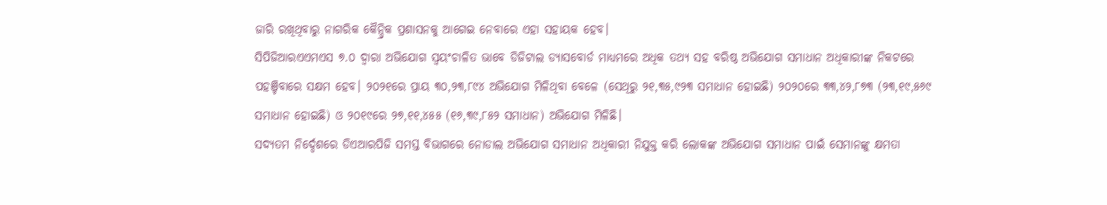ଜାରି ରଖିଥିବାରୁ ନାଗରିକ କୈନ୍ଦ୍ରିକ ପ୍ରଶାସନକୁ ଆଗେଇ ନେବାରେ ଏହା ସହାୟକ ହେବ।
ସିପିଜିଆରଏଏମଏସ ୭.୦ ଦ୍ୱାରା ଅଭିଯୋଗ ସ୍ୱୟଂଚାଳିତ ଭାବେ ଡିଜିଟାଲ ଡ୍ୟାସବୋର୍ଡ ମାଧ୍ୟମରେ ଅଧିକ ତଥ୍ୟ ସହ ବରିଷ୍ଠ ଅଭିଯୋଗ ସମାଧାନ ଅଧିକାରୀଙ୍କ ନିକଟରେ ପହଞ୍ଚିବାରେ ସକ୍ଷମ ହେବ। ୨୦୨୧ରେ ପ୍ରାୟ ୩୦,୨୩,୮୯୪ ଅଭିଯୋଗ ମିଳିଥିବା ବେଳେ (ସେଥିରୁ ୨୧,୩୫,୯୨୩ ସମାଧାନ ହୋଇଛି) ୨୦୨୦ରେ ୩୩,୪୨,୮୭୩ (୨୩,୧୯,୫୬୯ ସମାଧାନ ହୋଇଛି) ଓ ୨୦୧୯ରେ ୨୭,୧୧,୪୫୫ (୧୬,୩୯,୮୫୨ ସମାଧାନ) ଅଭିଯୋଗ ମିଳିଛି।
ସଦ୍ୟତମ ନିର୍ଦ୍ଦେଶରେ ଡିଏଆରପିଜି ସମସ୍ତ ବିଭାଗରେ ନୋଡାଲ ଅଭିଯୋଗ ସମାଧାନ ଅଧିକାରୀ ନିଯୁକ୍ତ କରି ଲୋକଙ୍କ ଅଭିଯୋଗ ସମାଧାନ ପାଇଁ ସେମାନଙ୍କୁ କ୍ଷମତା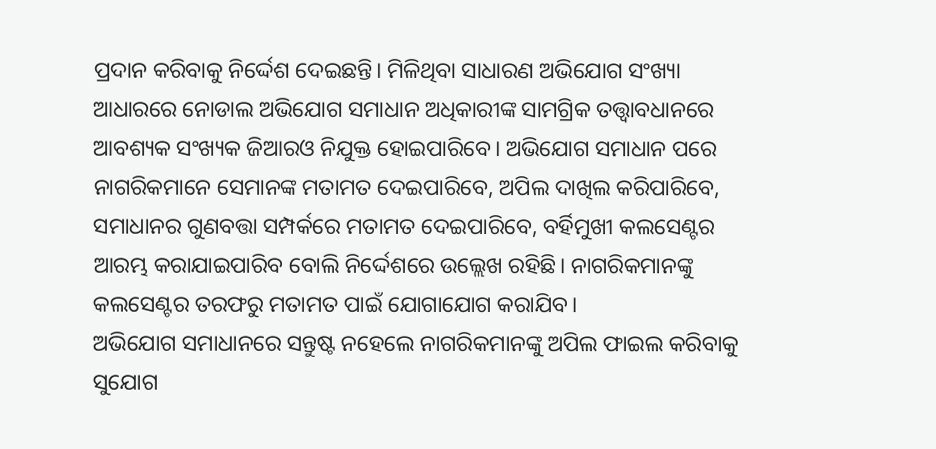ପ୍ରଦାନ କରିବାକୁ ନିର୍ଦ୍ଦେଶ ଦେଇଛନ୍ତି। ମିଳିଥିବା ସାଧାରଣ ଅଭିଯୋଗ ସଂଖ୍ୟା ଆଧାରରେ ନୋଡାଲ ଅଭିଯୋଗ ସମାଧାନ ଅଧିକାରୀଙ୍କ ସାମଗ୍ରିକ ତତ୍ତ୍ୱାବଧାନରେ ଆବଶ୍ୟକ ସଂଖ୍ୟକ ଜିଆରଓ ନିଯୁକ୍ତ ହୋଇପାରିବେ। ଅଭିଯୋଗ ସମାଧାନ ପରେ ନାଗରିକମାନେ ସେମାନଙ୍କ ମତାମତ ଦେଇପାରିବେ, ଅପିଲ ଦାଖିଲ କରିପାରିବେ, ସମାଧାନର ଗୁଣବତ୍ତା ସମ୍ପର୍କରେ ମତାମତ ଦେଇପାରିବେ, ବର୍ହିମୁଖୀ କଲସେଣ୍ଟର ଆରମ୍ଭ କରାଯାଇପାରିବ ବୋଲି ନିର୍ଦ୍ଦେଶରେ ଉଲ୍ଲେଖ ରହିଛି। ନାଗରିକମାନଙ୍କୁ କଲସେଣ୍ଟର ତରଫରୁ ମତାମତ ପାଇଁ ଯୋଗାଯୋଗ କରାଯିବ।
ଅଭିଯୋଗ ସମାଧାନରେ ସନ୍ତୁଷ୍ଟ ନହେଲେ ନାଗରିକମାନଙ୍କୁ ଅପିଲ ଫାଇଲ କରିବାକୁ ସୁଯୋଗ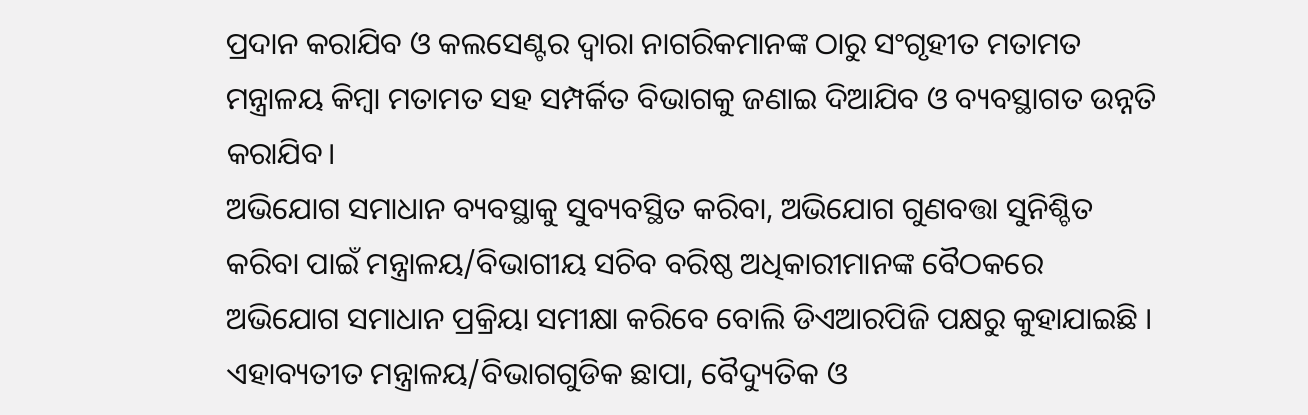ପ୍ରଦାନ କରାଯିବ ଓ କଲସେଣ୍ଟର ଦ୍ୱାରା ନାଗରିକମାନଙ୍କ ଠାରୁ ସଂଗୃହୀତ ମତାମତ ମନ୍ତ୍ରାଳୟ କିମ୍ବା ମତାମତ ସହ ସମ୍ପର୍କିତ ବିଭାଗକୁ ଜଣାଇ ଦିଆଯିବ ଓ ବ୍ୟବସ୍ଥାଗତ ଉନ୍ନତି କରାଯିବ।
ଅଭିଯୋଗ ସମାଧାନ ବ୍ୟବସ୍ଥାକୁ ସୁବ୍ୟବସ୍ଥିତ କରିବା, ଅଭିଯୋଗ ଗୁଣବତ୍ତା ସୁନିଶ୍ଚିତ କରିବା ପାଇଁ ମନ୍ତ୍ରାଳୟ/ବିଭାଗୀୟ ସଚିବ ବରିଷ୍ଠ ଅଧିକାରୀମାନଙ୍କ ବୈଠକରେ ଅଭିଯୋଗ ସମାଧାନ ପ୍ରକ୍ରିୟା ସମୀକ୍ଷା କରିବେ ବୋଲି ଡିଏଆରପିଜି ପକ୍ଷରୁ କୁହାଯାଇଛି । ଏହାବ୍ୟତୀତ ମନ୍ତ୍ରାଳୟ/ବିଭାଗଗୁଡିକ ଛାପା, ବୈଦ୍ୟୁତିକ ଓ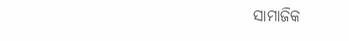ସାମାଜିକ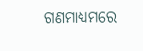ଗଣମାଧ୍ୟମରେ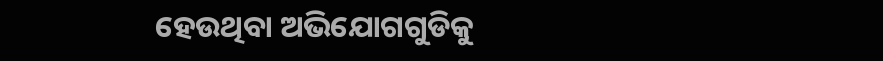ହେଉଥିବା ଅଭିଯୋଗଗୁଡିକୁ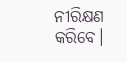ନୀରିକ୍ଷଣ କରିବେ।